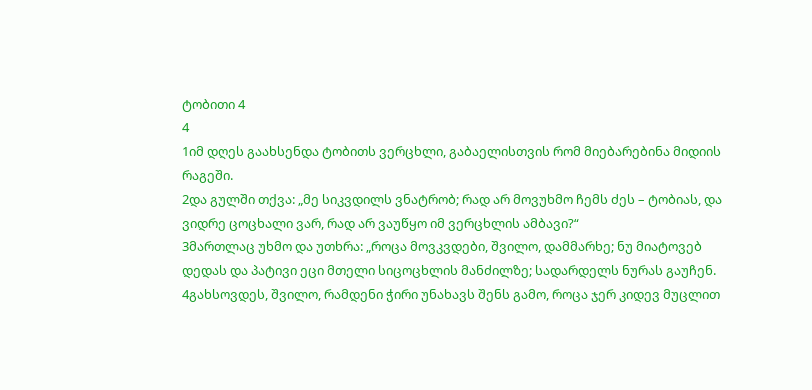ტობითი 4
4
1იმ დღეს გაახსენდა ტობითს ვერცხლი, გაბაელისთვის რომ მიებარებინა მიდიის რაგეში.
2და გულში თქვა: „მე სიკვდილს ვნატრობ; რად არ მოვუხმო ჩემს ძეს – ტობიას, და ვიდრე ცოცხალი ვარ, რად არ ვაუწყო იმ ვერცხლის ამბავი?“
3მართლაც უხმო და უთხრა: „როცა მოვკვდები, შვილო, დამმარხე; ნუ მიატოვებ დედას და პატივი ეცი მთელი სიცოცხლის მანძილზე; სადარდელს ნურას გაუჩენ.
4გახსოვდეს, შვილო, რამდენი ჭირი უნახავს შენს გამო, როცა ჯერ კიდევ მუცლით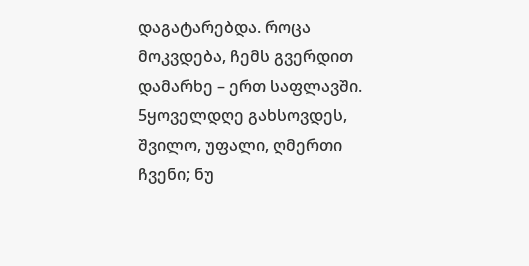დაგატარებდა. როცა მოკვდება, ჩემს გვერდით დამარხე – ერთ საფლავში.
5ყოველდღე გახსოვდეს, შვილო, უფალი, ღმერთი ჩვენი; ნუ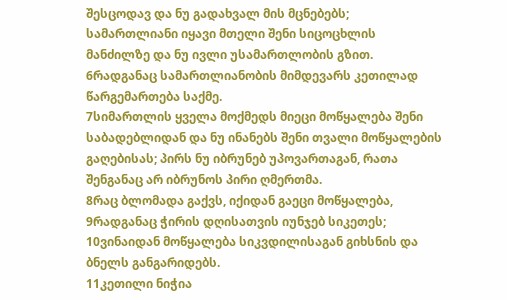შესცოდავ და ნუ გადახვალ მის მცნებებს; სამართლიანი იყავი მთელი შენი სიცოცხლის მანძილზე და ნუ ივლი უსამართლობის გზით.
6რადგანაც სამართლიანობის მიმდევარს კეთილად წარგემართება საქმე.
7სიმართლის ყველა მოქმედს მიეცი მოწყალება შენი საბადებლიდან და ნუ ინანებს შენი თვალი მოწყალების გაღებისას; პირს ნუ იბრუნებ უპოვართაგან, რათა შენგანაც არ იბრუნოს პირი ღმერთმა.
8რაც ბლომადა გაქვს, იქიდან გაეცი მოწყალება,
9რადგანაც ჭირის დღისათვის იუნჯებ სიკეთეს;
10ვინაიდან მოწყალება სიკვდილისაგან გიხსნის და ბნელს განგარიდებს.
11კეთილი ნიჭია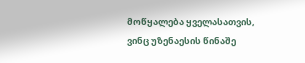მოწყალება ყველასათვის, ვინც უზენაესის წინაშე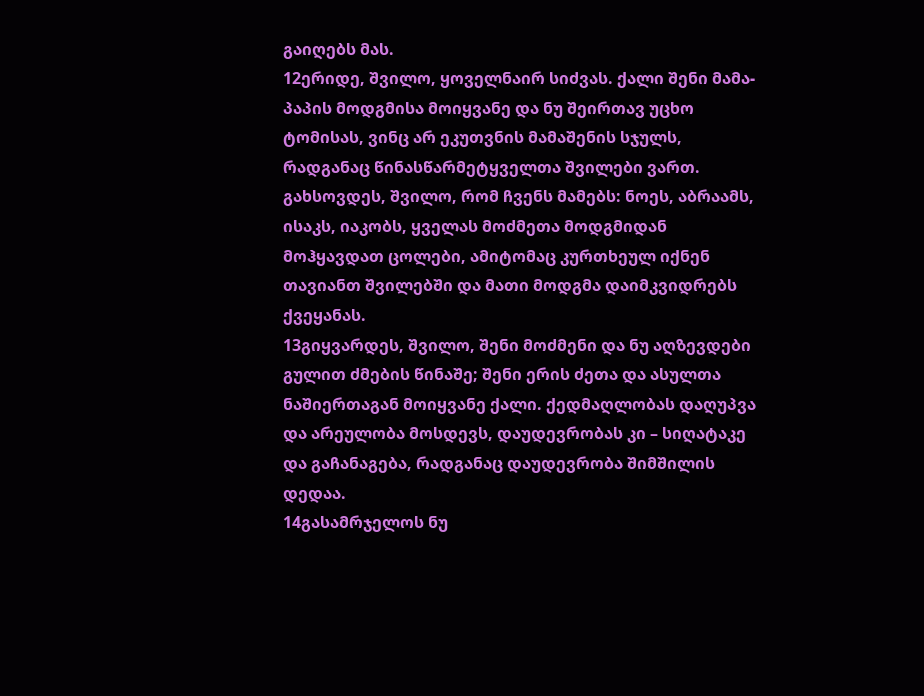გაიღებს მას.
12ერიდე, შვილო, ყოველნაირ სიძვას. ქალი შენი მამა-პაპის მოდგმისა მოიყვანე და ნუ შეირთავ უცხო ტომისას, ვინც არ ეკუთვნის მამაშენის სჯულს, რადგანაც წინასწარმეტყველთა შვილები ვართ. გახსოვდეს, შვილო, რომ ჩვენს მამებს: ნოეს, აბრაამს, ისაკს, იაკობს, ყველას მოძმეთა მოდგმიდან მოჰყავდათ ცოლები, ამიტომაც კურთხეულ იქნენ თავიანთ შვილებში და მათი მოდგმა დაიმკვიდრებს ქვეყანას.
13გიყვარდეს, შვილო, შენი მოძმენი და ნუ აღზევდები გულით ძმების წინაშე; შენი ერის ძეთა და ასულთა ნაშიერთაგან მოიყვანე ქალი. ქედმაღლობას დაღუპვა და არეულობა მოსდევს, დაუდევრობას კი – სიღატაკე და გაჩანაგება, რადგანაც დაუდევრობა შიმშილის დედაა.
14გასამრჯელოს ნუ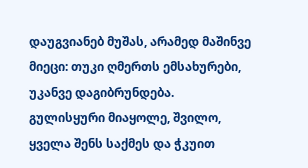დაუგვიანებ მუშას, არამედ მაშინვე მიეცი: თუკი ღმერთს ემსახურები, უკანვე დაგიბრუნდება. გულისყური მიაყოლე, შვილო, ყველა შენს საქმეს და ჭკუით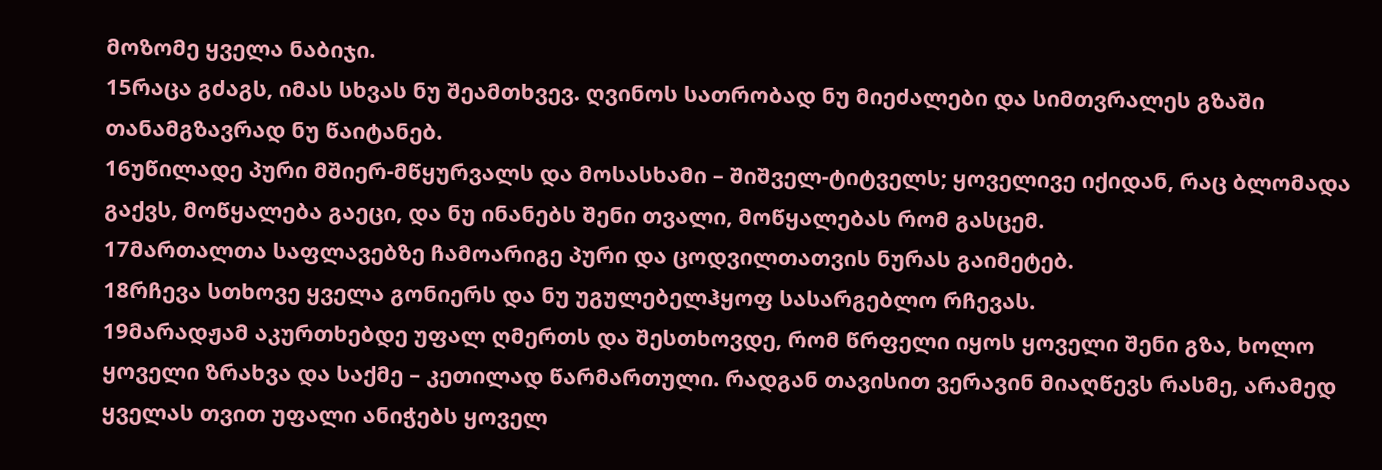მოზომე ყველა ნაბიჯი.
15რაცა გძაგს, იმას სხვას ნუ შეამთხვევ. ღვინოს სათრობად ნუ მიეძალები და სიმთვრალეს გზაში თანამგზავრად ნუ წაიტანებ.
16უწილადე პური მშიერ-მწყურვალს და მოსასხამი – შიშველ-ტიტველს; ყოველივე იქიდან, რაც ბლომადა გაქვს, მოწყალება გაეცი, და ნუ ინანებს შენი თვალი, მოწყალებას რომ გასცემ.
17მართალთა საფლავებზე ჩამოარიგე პური და ცოდვილთათვის ნურას გაიმეტებ.
18რჩევა სთხოვე ყველა გონიერს და ნუ უგულებელჰყოფ სასარგებლო რჩევას.
19მარადჟამ აკურთხებდე უფალ ღმერთს და შესთხოვდე, რომ წრფელი იყოს ყოველი შენი გზა, ხოლო ყოველი ზრახვა და საქმე – კეთილად წარმართული. რადგან თავისით ვერავინ მიაღწევს რასმე, არამედ ყველას თვით უფალი ანიჭებს ყოველ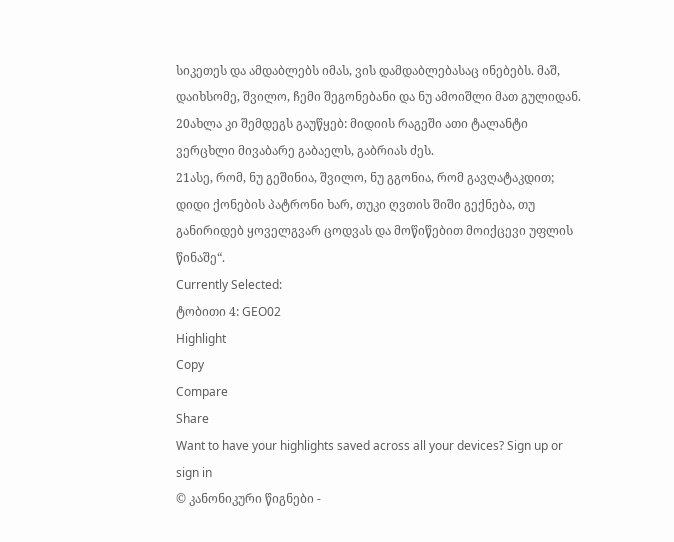სიკეთეს და ამდაბლებს იმას, ვის დამდაბლებასაც ინებებს. მაშ, დაიხსომე, შვილო, ჩემი შეგონებანი და ნუ ამოიშლი მათ გულიდან.
20ახლა კი შემდეგს გაუწყებ: მიდიის რაგეში ათი ტალანტი ვერცხლი მივაბარე გაბაელს, გაბრიას ძეს.
21ასე, რომ, ნუ გეშინია, შვილო, ნუ გგონია, რომ გავღატაკდით; დიდი ქონების პატრონი ხარ, თუკი ღვთის შიში გექნება, თუ განირიდებ ყოველგვარ ცოდვას და მოწიწებით მოიქცევი უფლის წინაშე“.
Currently Selected:
ტობითი 4: GEO02
Highlight
Copy
Compare
Share
Want to have your highlights saved across all your devices? Sign up or sign in
© კანონიკური წიგნები -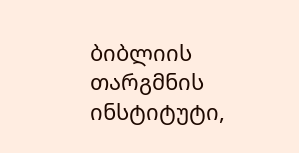ბიბლიის თარგმნის ინსტიტუტი,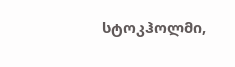სტოკჰოლმი,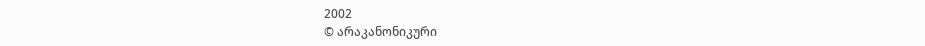2002
© არაკანონიკური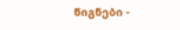წიგნები -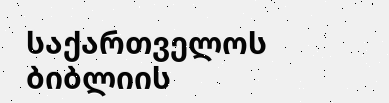საქართველოს ბიბლიის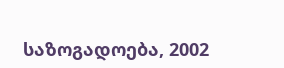საზოგადოება, 2002